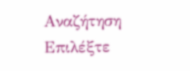Αναζήτηση
Επιλέξτε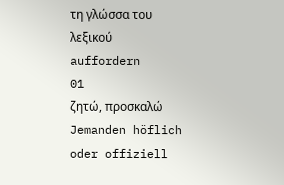τη γλώσσα του λεξικού
auffordern
01
ζητώ, προσκαλώ
Jemanden höflich oder offiziell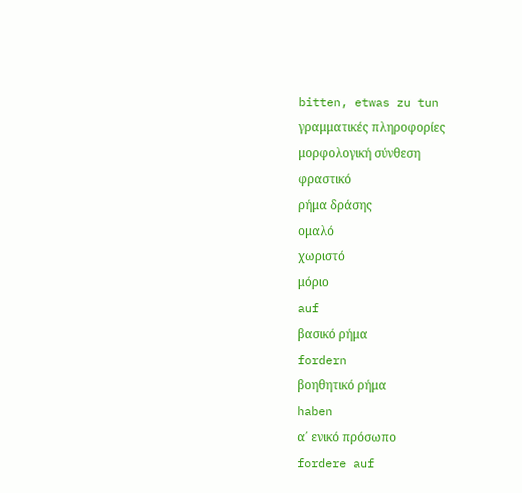bitten, etwas zu tun
γραμματικές πληροφορίες
μορφολογική σύνθεση
φραστικό
ρήμα δράσης
ομαλό
χωριστό
μόριο
auf
βασικό ρήμα
fordern
βοηθητικό ρήμα
haben
α΄ ενικό πρόσωπο
fordere auf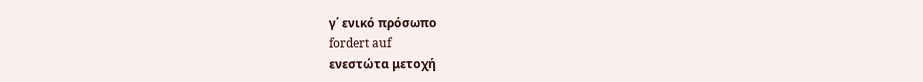γ΄ ενικό πρόσωπο
fordert auf
ενεστώτα μετοχή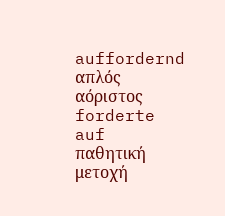auffordernd
απλός αόριστος
forderte auf
παθητική μετοχή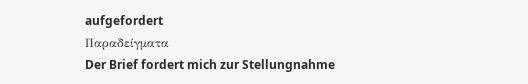aufgefordert
Παραδείγματα
Der Brief fordert mich zur Stellungnahme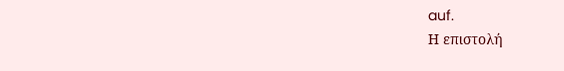auf.
Η επιστολή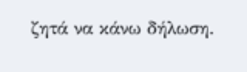ζητά να κάνω δήλωση.